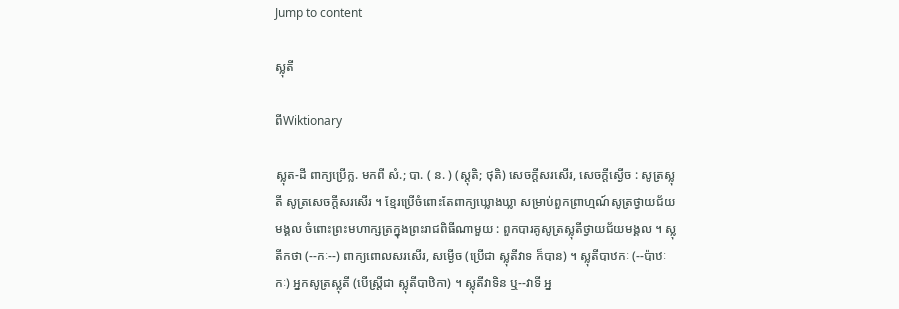Jump to content

ស្លុតី

ពីWiktionary

ស្លុត-ដី ពាក្យប្រើក្ល. មកពី សំ.; បា. ( ន. ) (ស្តុតិ; ថុតិ) សេចក្ដីសរសើរ, សេចក្ដីស្ងើច : សូត្រស្លុតី សូត្រសេចក្ដីសរសើរ ។ ខ្មែរប្រើចំពោះតែពាក្យឃ្លោងឃ្លា សម្រាប់ពួកព្រាហ្មណ៍សូត្រថ្វាយជ័យមង្គល ចំពោះព្រះមហាក្សត្រក្នុងព្រះរាជពិធីណាមួយ : ពួកបារគូសូត្រស្លុតីថ្វាយជ័យមង្គល ។ ស្លុតីកថា (--កៈ--) ពាក្យពោលសរសើរ, សម្ងើច (ប្រើជា ស្លុតីវាទ ក៏បាន) ។ ស្លុតីបាឋកៈ (--ប៉ាឋៈកៈ) អ្នកសូត្រស្លុតី (បើស្ត្រីជា ស្លុតីបាឋិកា) ។ ស្លុតីវាទិន ឬ--វាទី អ្ន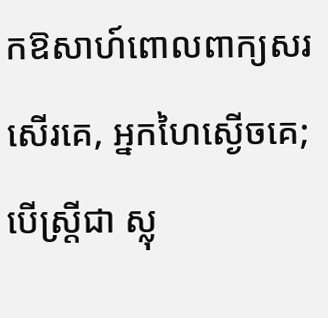កឱសាហ៍ពោលពាក្យសរសើរគេ, អ្នកហៃស្ងើចគេ; បើស្ត្រីជា ស្លុ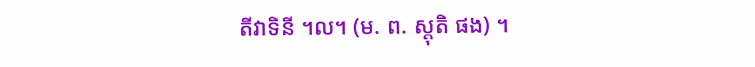តីវាទិនី ។ល។ (ម. ព. ស្តុតិ ផង) ។